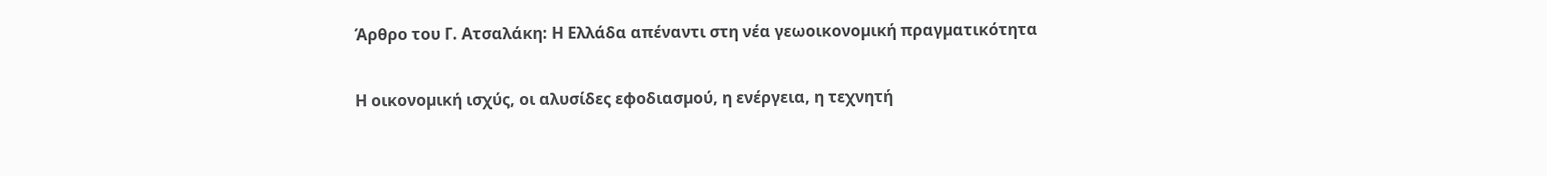Άρθρο του Γ. Ατσαλάκη: Η Ελλάδα απέναντι στη νέα γεωοικονοµική πραγµατικότητα

Η οικονοµική ισχύς, οι αλυσίδες εφοδιασµού, η ενέργεια, η τεχνητή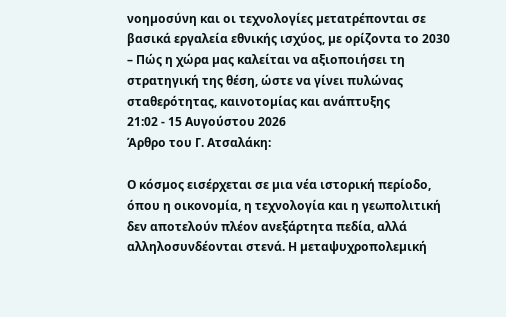νοηµοσύνη και οι τεχνολογίες µετατρέπονται σε βασικά εργαλεία εθνικής ισχύος, µε ορίζοντα το 2030 – Πώς η χώρα µας καλείται να αξιοποιήσει τη στρατηγική της θέση, ώστε να γίνει πυλώνας σταθερότητας, καινοτοµίας και ανάπτυξης
21:02 - 15 Αυγούστου 2026
Άρθρο του Γ. Ατσαλάκη:

Ο κόσµος εισέρχεται σε µια νέα ιστορική περίοδο, όπου η οικονοµία, η τεχνολογία και η γεωπολιτική δεν αποτελούν πλέον ανεξάρτητα πεδία, αλλά αλληλοσυνδέονται στενά. Η µεταψυχροπολεµική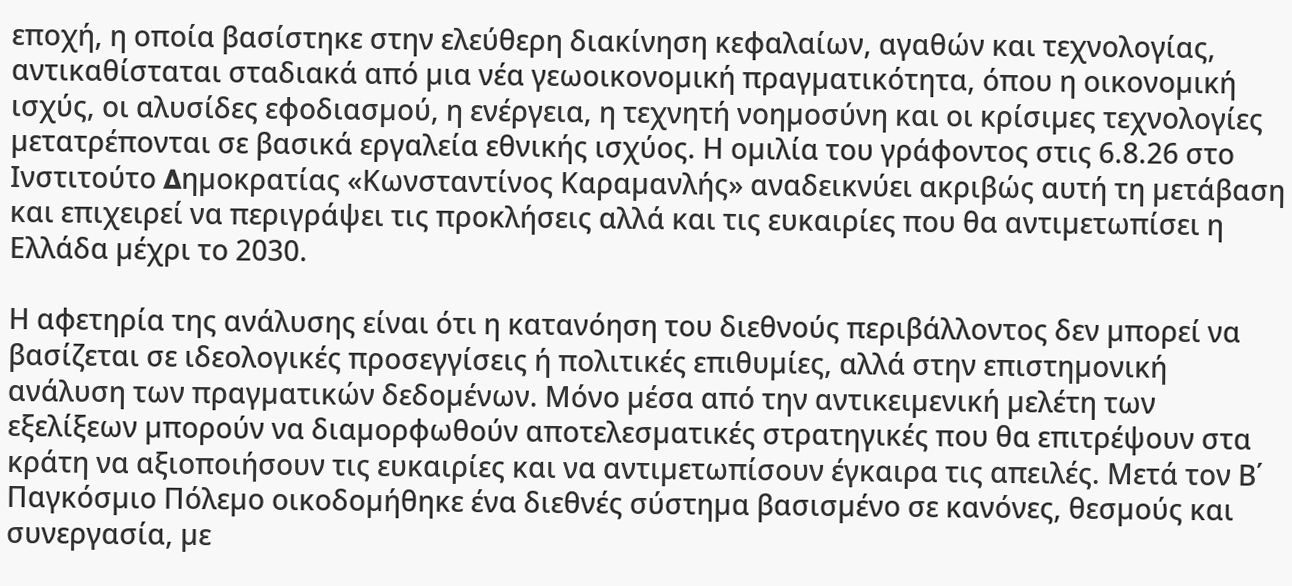εποχή, η οποία βασίστηκε στην ελεύθερη διακίνηση κεφαλαίων, αγαθών και τεχνολογίας, αντικαθίσταται σταδιακά από µια νέα γεωοικονοµική πραγµατικότητα, όπου η οικονοµική ισχύς, οι αλυσίδες εφοδιασµού, η ενέργεια, η τεχνητή νοηµοσύνη και οι κρίσιµες τεχνολογίες µετατρέπονται σε βασικά εργαλεία εθνικής ισχύος. Η οµιλία του γράφοντος στις 6.8.26 στο Ινστιτούτο ∆ηµοκρατίας «Κωνσταντίνος Καραµανλής» αναδεικνύει ακριβώς αυτή τη µετάβαση και επιχειρεί να περιγράψει τις προκλήσεις αλλά και τις ευκαιρίες που θα αντιµετωπίσει η Ελλάδα µέχρι το 2030.

Η αφετηρία της ανάλυσης είναι ότι η κατανόηση του διεθνούς περιβάλλοντος δεν µπορεί να βασίζεται σε ιδεολογικές προσεγγίσεις ή πολιτικές επιθυµίες, αλλά στην επιστηµονική ανάλυση των πραγµατικών δεδοµένων. Μόνο µέσα από την αντικειµενική µελέτη των εξελίξεων µπορούν να διαµορφωθούν αποτελεσµατικές στρατηγικές που θα επιτρέψουν στα κράτη να αξιοποιήσουν τις ευκαιρίες και να αντιµετωπίσουν έγκαιρα τις απειλές. Μετά τον Β΄ Παγκόσµιο Πόλεµο οικοδοµήθηκε ένα διεθνές σύστηµα βασισµένο σε κανόνες, θεσµούς και συνεργασία, µε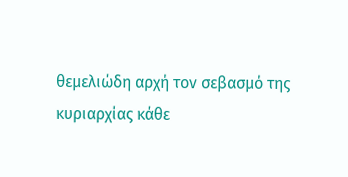θεµελιώδη αρχή τον σεβασµό της κυριαρχίας κάθε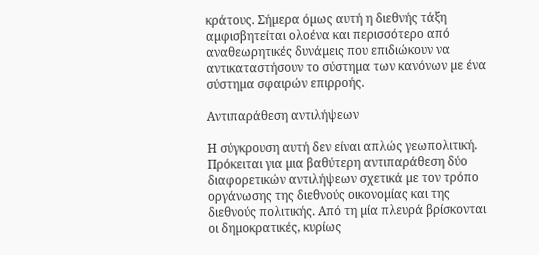κράτους. Σήµερα όµως αυτή η διεθνής τάξη αµφισβητείται ολοένα και περισσότερο από αναθεωρητικές δυνάµεις που επιδιώκουν να αντικαταστήσουν το σύστηµα των κανόνων µε ένα σύστηµα σφαιρών επιρροής.

Αντιπαράθεση αντιλήψεων

Η σύγκρουση αυτή δεν είναι απλώς γεωπολιτική. Πρόκειται για µια βαθύτερη αντιπαράθεση δύο διαφορετικών αντιλήψεων σχετικά µε τον τρόπο οργάνωσης της διεθνούς οικονοµίας και της διεθνούς πολιτικής. Από τη µία πλευρά βρίσκονται οι δηµοκρατικές, κυρίως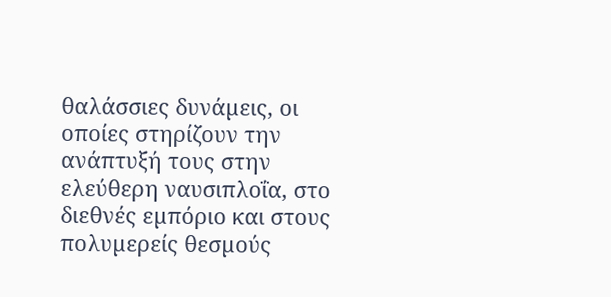θαλάσσιες δυνάµεις, οι οποίες στηρίζουν την ανάπτυξή τους στην ελεύθερη ναυσιπλοΐα, στο διεθνές εµπόριο και στους πολυµερείς θεσµούς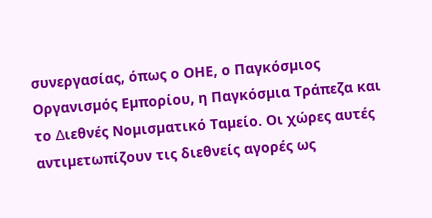συνεργασίας, όπως ο ΟΗΕ, ο Παγκόσµιος Οργανισµός Εµπορίου, η Παγκόσµια Τράπεζα και το ∆ιεθνές Νοµισµατικό Ταµείο. Οι χώρες αυτές αντιµετωπίζουν τις διεθνείς αγορές ως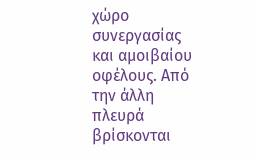χώρο συνεργασίας και αµοιβαίου οφέλους. Από την άλλη πλευρά βρίσκονται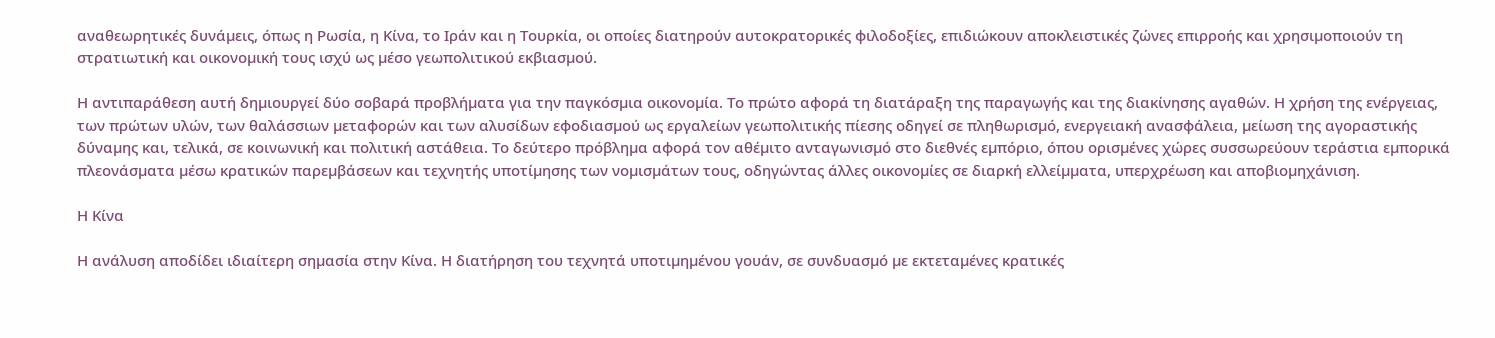αναθεωρητικές δυνάµεις, όπως η Ρωσία, η Κίνα, το Ιράν και η Τουρκία, οι οποίες διατηρούν αυτοκρατορικές φιλοδοξίες, επιδιώκουν αποκλειστικές ζώνες επιρροής και χρησιµοποιούν τη στρατιωτική και οικονοµική τους ισχύ ως µέσο γεωπολιτικού εκβιασµού.

Η αντιπαράθεση αυτή δηµιουργεί δύο σοβαρά προβλήµατα για την παγκόσµια οικονοµία. Το πρώτο αφορά τη διατάραξη της παραγωγής και της διακίνησης αγαθών. Η χρήση της ενέργειας, των πρώτων υλών, των θαλάσσιων µεταφορών και των αλυσίδων εφοδιασµού ως εργαλείων γεωπολιτικής πίεσης οδηγεί σε πληθωρισµό, ενεργειακή ανασφάλεια, µείωση της αγοραστικής δύναµης και, τελικά, σε κοινωνική και πολιτική αστάθεια. Το δεύτερο πρόβληµα αφορά τον αθέµιτο ανταγωνισµό στο διεθνές εµπόριο, όπου ορισµένες χώρες συσσωρεύουν τεράστια εµπορικά πλεονάσµατα µέσω κρατικών παρεµβάσεων και τεχνητής υποτίµησης των νοµισµάτων τους, οδηγώντας άλλες οικονοµίες σε διαρκή ελλείµµατα, υπερχρέωση και αποβιοµηχάνιση.

Η Κίνα

Η ανάλυση αποδίδει ιδιαίτερη σηµασία στην Κίνα. Η διατήρηση του τεχνητά υποτιµηµένου γουάν, σε συνδυασµό µε εκτεταµένες κρατικές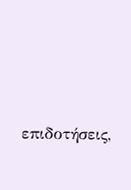επιδοτήσεις,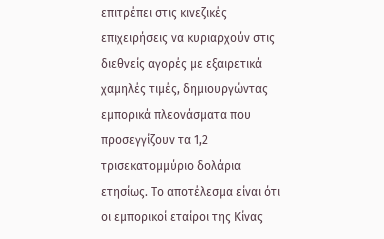επιτρέπει στις κινεζικές επιχειρήσεις να κυριαρχούν στις διεθνείς αγορές µε εξαιρετικά χαµηλές τιµές, δηµιουργώντας εµπορικά πλεονάσµατα που προσεγγίζουν τα 1,2 τρισεκατοµµύριο δολάρια ετησίως. Το αποτέλεσµα είναι ότι οι εµπορικοί εταίροι της Κίνας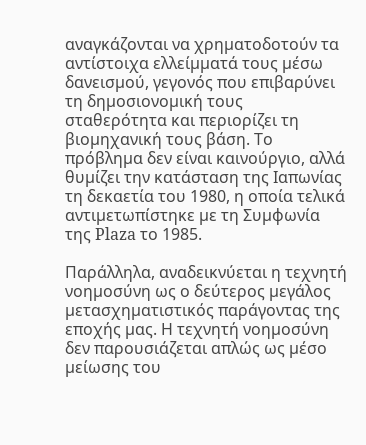αναγκάζονται να χρηµατοδοτούν τα αντίστοιχα ελλείµµατά τους µέσω δανεισµού, γεγονός που επιβαρύνει τη δηµοσιονοµική τους σταθερότητα και περιορίζει τη βιοµηχανική τους βάση. Το πρόβληµα δεν είναι καινούργιο, αλλά θυµίζει την κατάσταση της Ιαπωνίας τη δεκαετία του 1980, η οποία τελικά αντιµετωπίστηκε µε τη Συµφωνία της Plaza το 1985.

Παράλληλα, αναδεικνύεται η τεχνητή νοηµοσύνη ως ο δεύτερος µεγάλος µετασχηµατιστικός παράγοντας της εποχής µας. Η τεχνητή νοηµοσύνη δεν παρουσιάζεται απλώς ως µέσο µείωσης του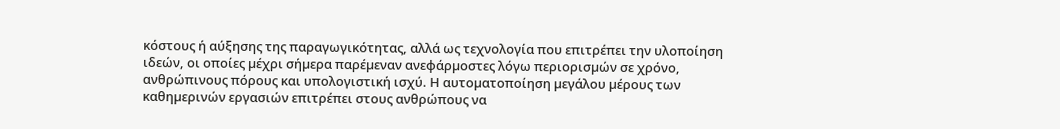κόστους ή αύξησης της παραγωγικότητας, αλλά ως τεχνολογία που επιτρέπει την υλοποίηση ιδεών, οι οποίες µέχρι σήµερα παρέµεναν ανεφάρµοστες λόγω περιορισµών σε χρόνο, ανθρώπινους πόρους και υπολογιστική ισχύ. Η αυτοµατοποίηση µεγάλου µέρους των καθηµερινών εργασιών επιτρέπει στους ανθρώπους να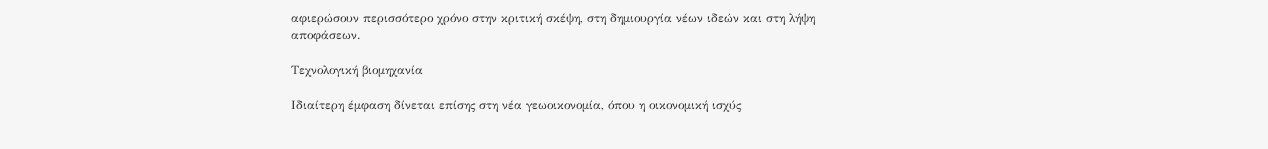αφιερώσουν περισσότερο χρόνο στην κριτική σκέψη, στη δηµιουργία νέων ιδεών και στη λήψη αποφάσεων.

Τεχνολογική βιοµηχανία

Ιδιαίτερη έµφαση δίνεται επίσης στη νέα γεωοικονοµία, όπου η οικονοµική ισχύς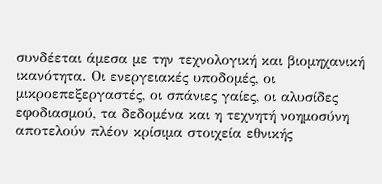συνδέεται άµεσα µε την τεχνολογική και βιοµηχανική ικανότητα. Οι ενεργειακές υποδοµές, οι µικροεπεξεργαστές, οι σπάνιες γαίες, οι αλυσίδες εφοδιασµού, τα δεδοµένα και η τεχνητή νοηµοσύνη αποτελούν πλέον κρίσιµα στοιχεία εθνικής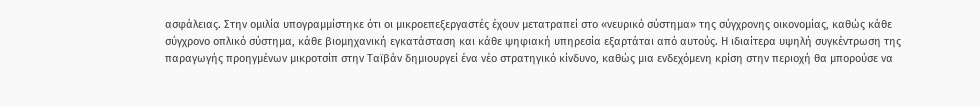ασφάλειας. Στην οµιλία υπογραµµίστηκε ότι οι µικροεπεξεργαστές έχουν µετατραπεί στο «νευρικό σύστηµα» της σύγχρονης οικονοµίας, καθώς κάθε σύγχρονο οπλικό σύστηµα, κάθε βιοµηχανική εγκατάσταση και κάθε ψηφιακή υπηρεσία εξαρτάται από αυτούς. Η ιδιαίτερα υψηλή συγκέντρωση της παραγωγής προηγµένων µικροτσίπ στην Ταϊβάν δηµιουργεί ένα νέο στρατηγικό κίνδυνο, καθώς µια ενδεχόµενη κρίση στην περιοχή θα µπορούσε να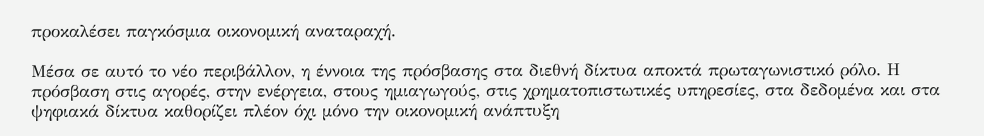προκαλέσει παγκόσµια οικονοµική αναταραχή.

Μέσα σε αυτό το νέο περιβάλλον, η έννοια της πρόσβασης στα διεθνή δίκτυα αποκτά πρωταγωνιστικό ρόλο. Η πρόσβαση στις αγορές, στην ενέργεια, στους ηµιαγωγούς, στις χρηµατοπιστωτικές υπηρεσίες, στα δεδοµένα και στα ψηφιακά δίκτυα καθορίζει πλέον όχι µόνο την οικονοµική ανάπτυξη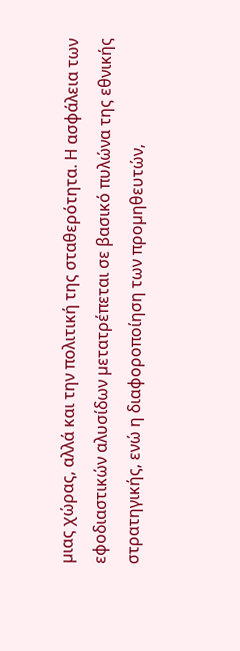µιας χώρας, αλλά και την πολιτική της σταθερότητα. Η ασφάλεια των εφοδιαστικών αλυσίδων µετατρέπεται σε βασικό πυλώνα της εθνικής στρατηγικής, ενώ η διαφοροποίηση των προµηθευτών,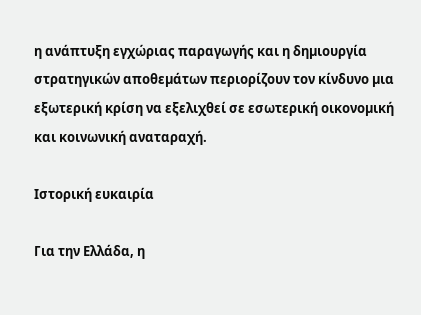η ανάπτυξη εγχώριας παραγωγής και η δηµιουργία στρατηγικών αποθεµάτων περιορίζουν τον κίνδυνο µια εξωτερική κρίση να εξελιχθεί σε εσωτερική οικονοµική και κοινωνική αναταραχή.

Ιστορική ευκαιρία

Για την Ελλάδα, η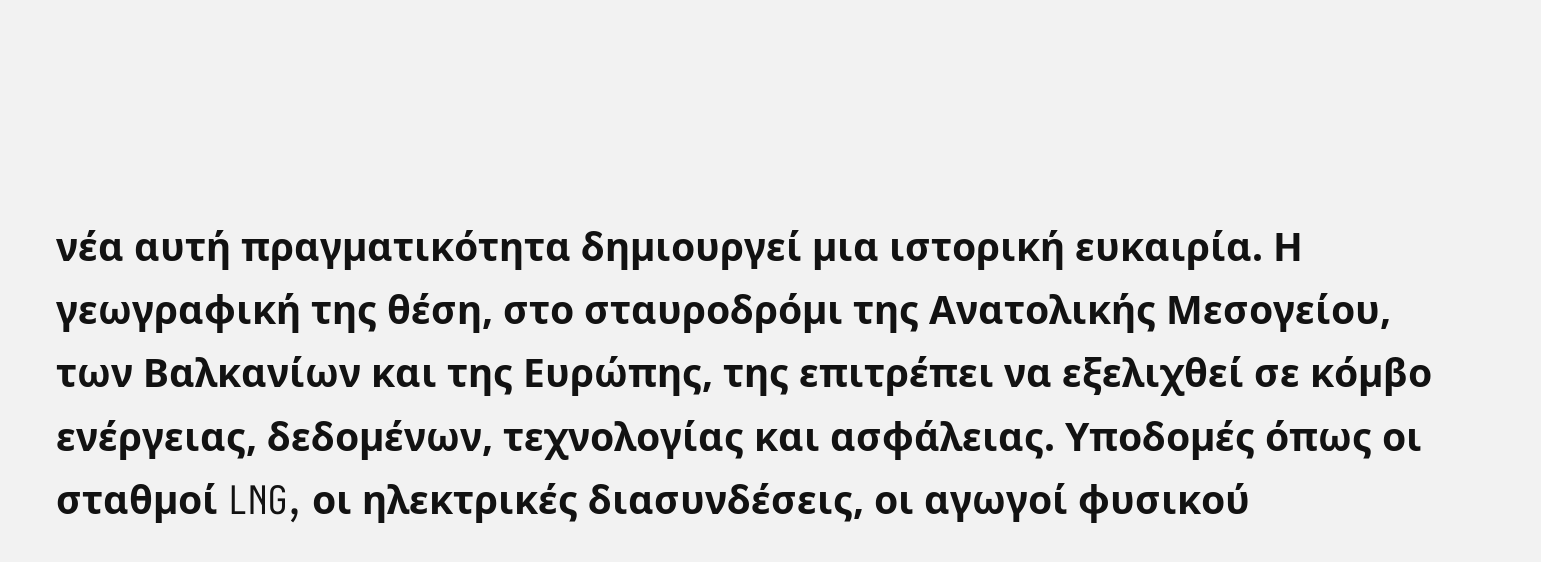νέα αυτή πραγµατικότητα δηµιουργεί µια ιστορική ευκαιρία. Η γεωγραφική της θέση, στο σταυροδρόµι της Ανατολικής Μεσογείου, των Βαλκανίων και της Ευρώπης, της επιτρέπει να εξελιχθεί σε κόµβο ενέργειας, δεδοµένων, τεχνολογίας και ασφάλειας. Υποδοµές όπως οι σταθµοί LNG, οι ηλεκτρικές διασυνδέσεις, οι αγωγοί φυσικού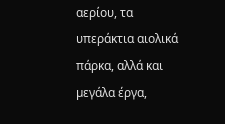αερίου, τα υπεράκτια αιολικά πάρκα, αλλά και µεγάλα έργα,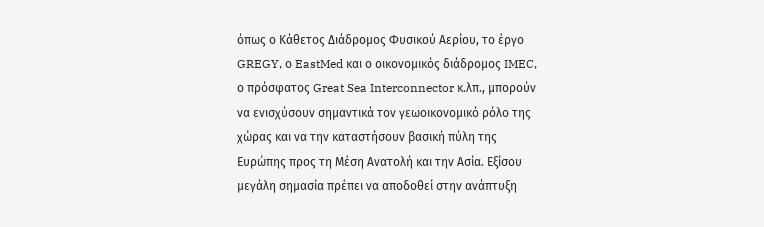όπως ο Κάθετος ∆ιάδροµος Φυσικού Αερίου, το έργο GREGY, ο EastMed και ο οικονοµικός διάδροµος IMEC, ο πρόσφατος Great Sea Interconnector κ.λπ., µπορούν να ενισχύσουν σηµαντικά τον γεωοικονοµικό ρόλο της χώρας και να την καταστήσουν βασική πύλη της Ευρώπης προς τη Μέση Ανατολή και την Ασία. Εξίσου µεγάλη σηµασία πρέπει να αποδοθεί στην ανάπτυξη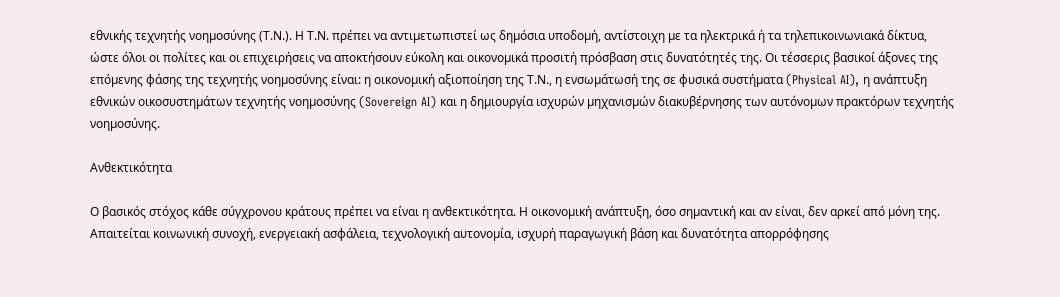εθνικής τεχνητής νοηµοσύνης (Τ.Ν.). Η Τ.Ν. πρέπει να αντιµετωπιστεί ως δηµόσια υποδοµή, αντίστοιχη µε τα ηλεκτρικά ή τα τηλεπικοινωνιακά δίκτυα, ώστε όλοι οι πολίτες και οι επιχειρήσεις να αποκτήσουν εύκολη και οικονοµικά προσιτή πρόσβαση στις δυνατότητές της. Οι τέσσερις βασικοί άξονες της επόµενης φάσης της τεχνητής νοηµοσύνης είναι: η οικονοµική αξιοποίηση της Τ.Ν., η ενσωµάτωσή της σε φυσικά συστήµατα (Physical AI), η ανάπτυξη εθνικών οικοσυστηµάτων τεχνητής νοηµοσύνης (Sovereign AI) και η δηµιουργία ισχυρών µηχανισµών διακυβέρνησης των αυτόνοµων πρακτόρων τεχνητής νοηµοσύνης.

Ανθεκτικότητα

Ο βασικός στόχος κάθε σύγχρονου κράτους πρέπει να είναι η ανθεκτικότητα. Η οικονοµική ανάπτυξη, όσο σηµαντική και αν είναι, δεν αρκεί από µόνη της. Απαιτείται κοινωνική συνοχή, ενεργειακή ασφάλεια, τεχνολογική αυτονοµία, ισχυρή παραγωγική βάση και δυνατότητα απορρόφησης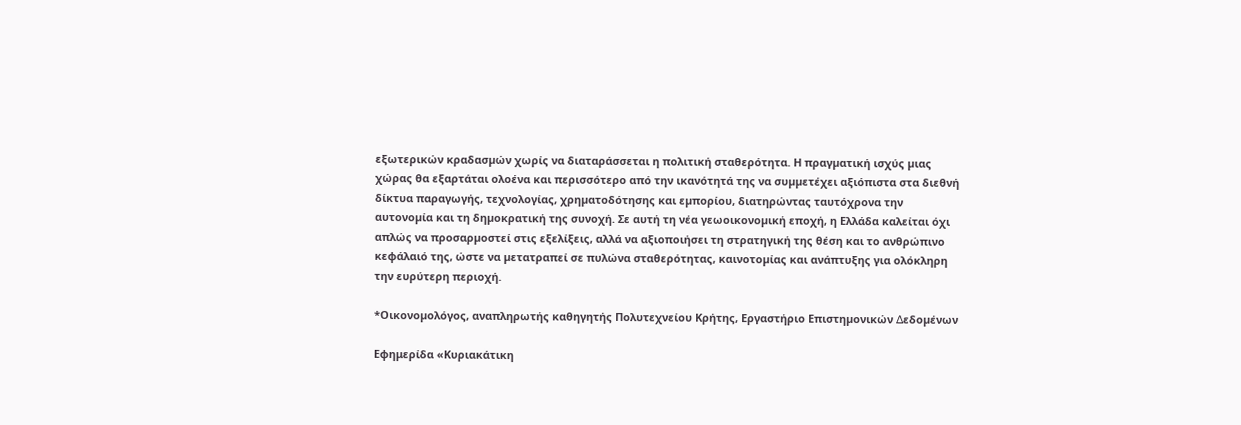εξωτερικών κραδασµών χωρίς να διαταράσσεται η πολιτική σταθερότητα. Η πραγµατική ισχύς µιας χώρας θα εξαρτάται ολοένα και περισσότερο από την ικανότητά της να συµµετέχει αξιόπιστα στα διεθνή δίκτυα παραγωγής, τεχνολογίας, χρηµατοδότησης και εµπορίου, διατηρώντας ταυτόχρονα την αυτονοµία και τη δηµοκρατική της συνοχή. Σε αυτή τη νέα γεωοικονοµική εποχή, η Ελλάδα καλείται όχι απλώς να προσαρµοστεί στις εξελίξεις, αλλά να αξιοποιήσει τη στρατηγική της θέση και το ανθρώπινο κεφάλαιό της, ώστε να µετατραπεί σε πυλώνα σταθερότητας, καινοτοµίας και ανάπτυξης για ολόκληρη την ευρύτερη περιοχή.

*Οικονοµολόγος, αναπληρωτής καθηγητής Πολυτεχνείου Κρήτης, Εργαστήριο Επιστηµονικών ∆εδοµένων

Εφημερίδα «Κυριακάτικη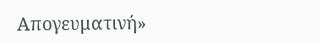Απογευματινή»